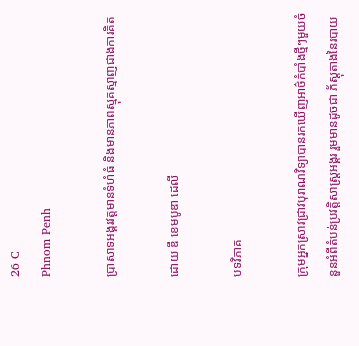26 C
Phnom Penh

ប្រាសាទអង្គរវត្តមានទំហំធំ និងមានភាពស្មុគស្មាញជាងការគិត

ដោយ ឌឹ ខេមបូឌា ដេលី

បទវិភាគ

ក្រុមអ្នកស្រាវជ្រាវបុរាណវិទ្យាបានរកឃើញអាថ៌កំបាំងថ្មីៗមួយចំនួនអំពីតំបន់ប្រវត្តិសាស្ត្រអង្គរ រួមមានដូចជា ភ័ស្តុតាងនៃរបាយ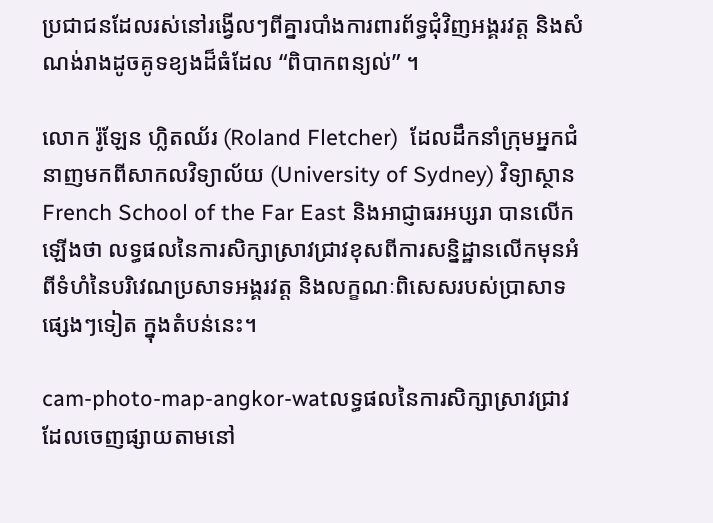ប្រជាជនដែលរស់នៅរង្វើលៗពីគ្នារបាំងការពារព័ទ្ធជុំវិញអង្គរវត្ត និងសំណង់រាងដូចគូទខ្យងដ៏ធំដែល “ពិបាកពន្យល់” ។

លោក រ៉ូឡែន ហ្លិតឈ័រ (Roland Fletcher)  ដែលដឹកនាំក្រុមអ្នកជំនាញមកពីសាកលវិទ្យាល័យ (University of Sydney) វិទ្យាស្ថាន French School of the Far East និងអាជ្ញាធរអប្សរា បានលើកឡើងថា លទ្ធផលនៃការសិក្សាស្រាវជ្រាវខុសពីការសន្និដ្ឋានលើកមុនអំពីទំហំនៃបរិវេណប្រសាទអង្គរវត្ត និងលក្ខណៈពិសេសរបស់ប្រាសាទផ្សេងៗទៀត ក្នុងតំបន់នេះ។

cam-photo-map-angkor-watលទ្ធផលនៃការសិក្សាស្រាវជ្រាវដែលចេញផ្សាយតាមនៅ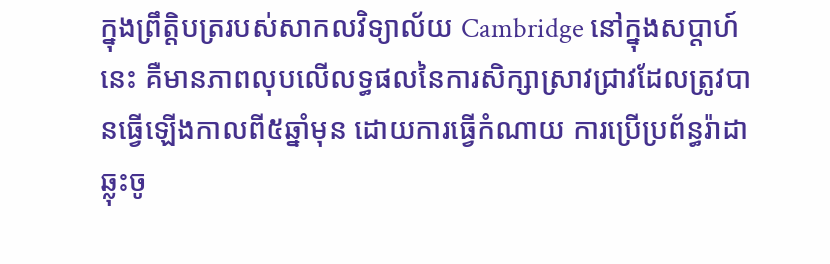ក្នុងព្រឹត្តិបត្ររបស់សាកលវិទ្យាល័យ Cambridge នៅក្នុងសប្តាហ៍នេះ គឺមានភាពលុបលើលទ្ធផលនៃការសិក្សាស្រាវជ្រាវដែលត្រូវបានធ្វើឡើងកាលពី៥ឆ្នាំមុន ដោយការធ្វើកំណាយ ការប្រើប្រព័ន្ធរ៉ាដាឆ្លុះចូ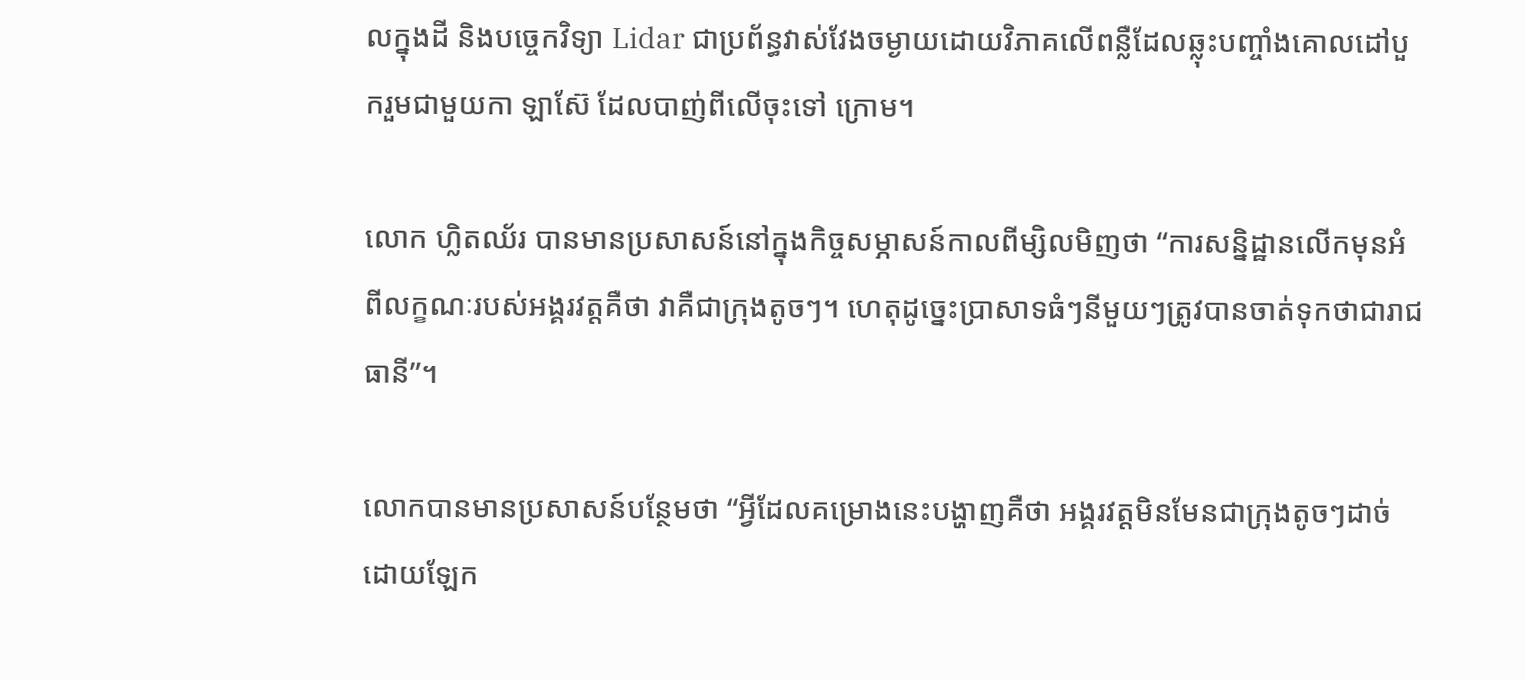លក្នុងដី និងបច្ចេកវិទ្យា Lidar ជាប្រព័ន្ធវាស់វែងចម្ងាយដោយវិភាគលើពន្លឺដែលឆ្លុះបញ្ចាំងគោលដៅបួករួមជាមួយកា ឡាស៊ែ ដែលបាញ់ពីលើចុះទៅ ក្រោម។

លោក ហ្លិតឈ័រ បានមានប្រសាសន៍នៅក្នុងកិច្ចសម្ភាសន៍កាលពីម្សិលមិញថា “ការសន្និដ្ឋានលើកមុនអំពីលក្ខណៈរបស់អង្គរវត្តគឺថា វាគឺជាក្រុងតូចៗ។ ហេតុដូច្នេះប្រាសាទធំៗនីមួយៗត្រូវបានចាត់ទុកថាជារាជធានី”។

លោកបានមានប្រសាសន៍បន្ថែមថា “អ្វីដែលគម្រោងនេះបង្ហាញគឺថា អង្គរវត្តមិនមែនជាក្រុងតូចៗដាច់ដោយឡែក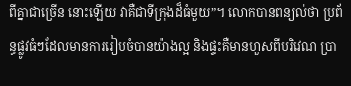ពីគ្នាជាច្រើន នោះឡើយ វាគឺជាទីក្រុងដ៏ធំមួយ”។ លោកបានពន្យល់ថា ប្រព័ន្ធផ្លូវធំៗដែលមានការរៀបចំបានយ៉ាងល្អ និងផ្ទះគឺមានហួសពីបរិវេណ ប្រា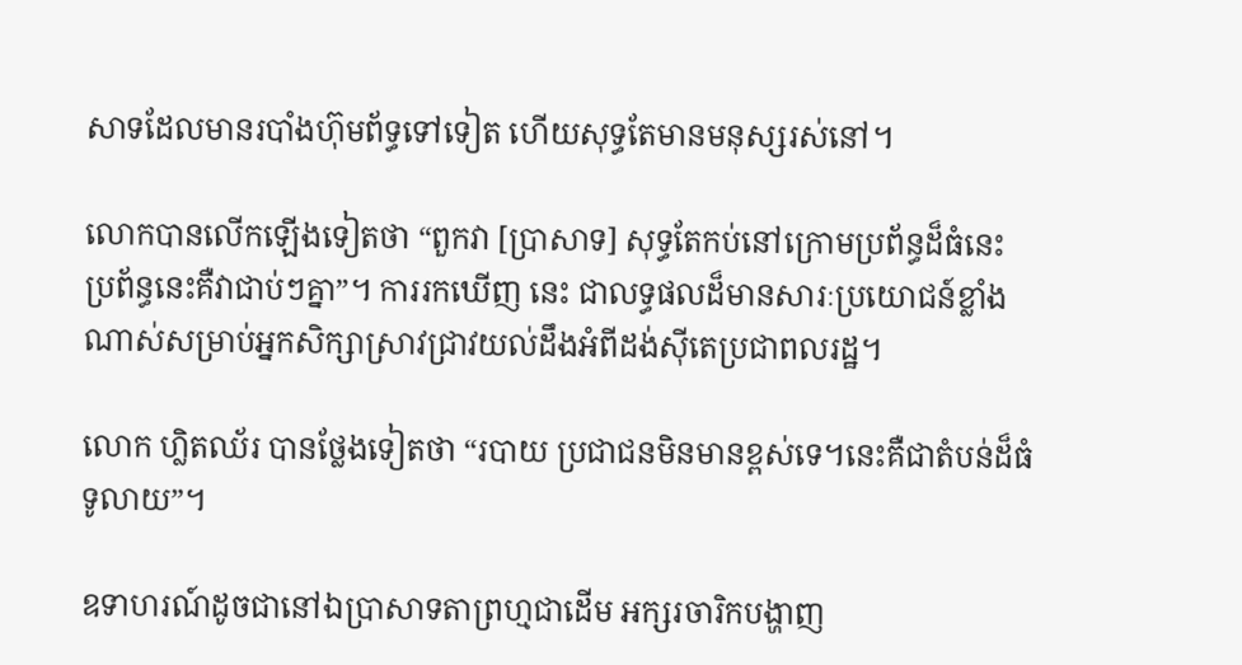សាទដែលមានរបាំងហ៊ុមព័ទ្ធទៅទៀត ហើយសុទ្ធតែមានមនុស្សរស់នៅ។

លោកបានលើកឡើងទៀតថា “ពួកវា [ប្រាសាទ] សុទ្ធតែកប់នៅក្រោមប្រព័ន្ធដ៏ធំនេះ ប្រព័ន្ធនេះគឺវាជាប់ៗគ្នា”។ ការរកឃើញ នេះ ជាលទ្ធផលដ៏មានសារៈប្រយោជន៍ខ្លាំងណាស់សម្រាប់អ្នកសិក្សាស្រាវជ្រាវយល់ដឹងអំពីដង់ស៊ីតេប្រជាពលរដ្ឋ។

លោក ហ្លិតឈ័រ បានថ្លែងទៀតថា “របាយ ប្រជាជនមិនមានខ្ពស់ទេ។នេះគឺជាតំបន់ដ៏ធំទូលាយ”។

ឧទាហរណ៍ដូចជានៅឯប្រាសាទតាព្រហ្មជាដើម អក្សរចារិកបង្ហាញ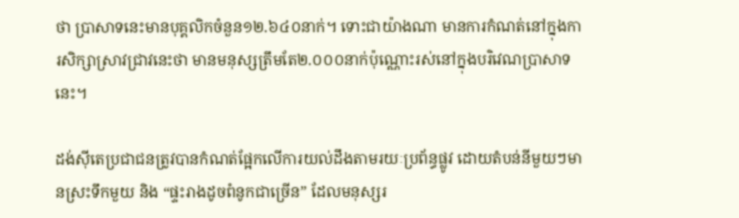ថា ប្រាសាទនេះមានបុគ្គលិកចំនួន១២.៦៤០នាក់។ ទោះជាយ៉ាងណា មានការកំណត់នៅក្នុងការសិក្សាស្រាវជ្រាវនេះថា មានមនុស្សត្រឹមតែ២.០០០នាក់ប៉ុណ្ណោះរស់នៅក្នុងបរិវេណប្រាសាទនេះ។

ដង់ស៊ីតេប្រជាជនត្រូវបានកំណត់ផ្អែកលើការយល់ដឹងតាមរយៈប្រព័ន្ធផ្លូវ ដោយតំបន់នីមួយៗមានស្រះទឹកមួយ និង “ផ្ទះរាងដូចពំនូកជាច្រើន” ដែលមនុស្សរ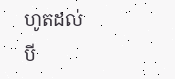ហូតដល់បី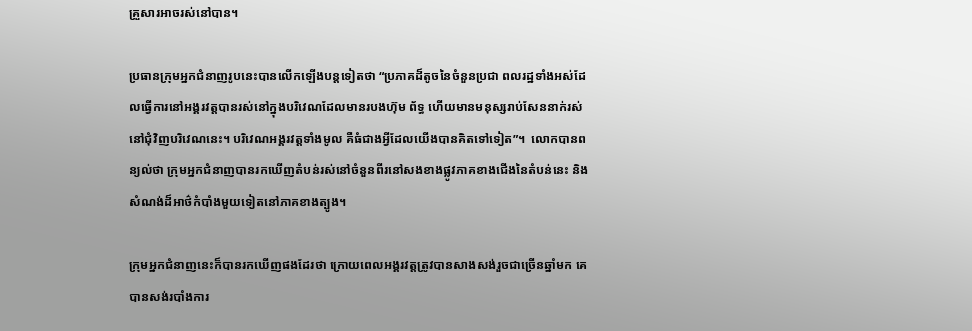គ្រួសារអាចរស់នៅបាន។

ប្រធានក្រុមអ្នកជំនាញរូបនេះបានលើកឡើងបន្តទៀតថា “ប្រភាគដ៏តូចនៃចំនួនប្រជា ពលរដ្ឋទាំងអស់ដែលធ្វើការនៅអង្គរវត្តបានរស់នៅក្នុងបរិវេណដែលមានរបងហ៊ុម ព័ទ្ធ ហើយមានមនុស្សរាប់សែននាក់រស់នៅជុំវិញបរិវេណនេះ។ បរិវេណអង្គរវត្តទាំងមូល គឺធំជាងអ្វីដែលយើងបានគិតទៅទៀត”។  លោកបានពន្យល់ថា ក្រុមអ្នកជំនាញបានរកឃើញតំបន់រស់នៅចំនួនពីរនៅសងខាងផ្លូវភាគខាងជើងនៃតំបន់នេះ និងសំណង់ដ៏អាថ៌កំបាំងមួយទៀតនៅភាគខាងត្បូង។

ក្រុមអ្នកជំនាញនេះក៏បានរកឃើញផងដែរថា ក្រោយពេលអង្គរវត្តត្រូវបានសាងសង់រួចជាច្រើនឆ្នាំមក គេបានសង់របាំងការ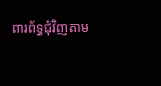ពារព័ទ្ធជំុវិញតាម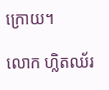ក្រោយ។

លោក ហ្លិតឈ័រ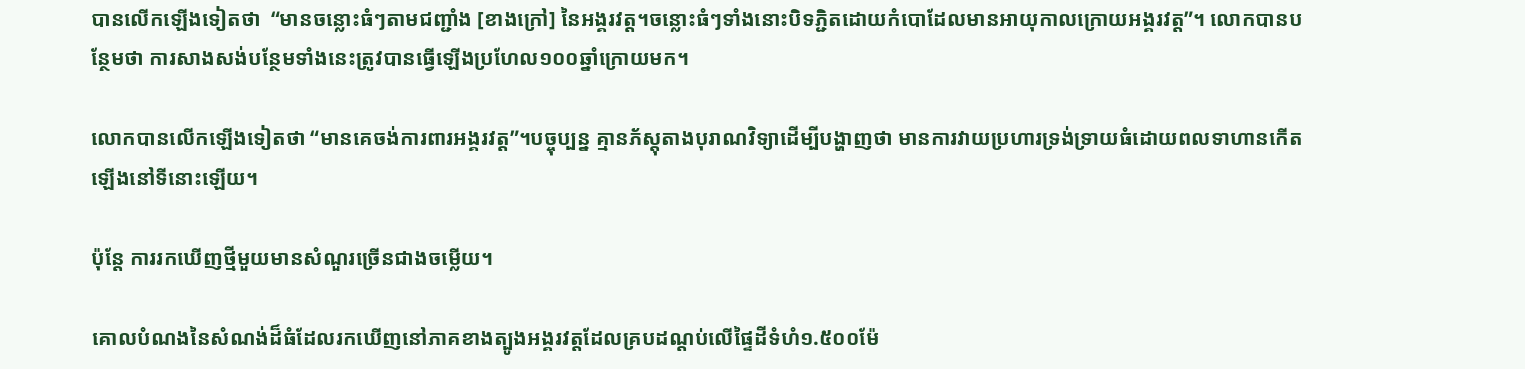បានលើកឡើងទៀតថា  “មានចន្លោះធំៗតាមជញ្ជាំង [ខាងក្រៅ] នៃអង្គរវត្ត។ចន្លោះធំៗទាំងនោះបិទភ្ជិតដោយកំបោដែលមានអាយុកាលក្រោយអង្គរវត្ត”។ លោកបានបន្ថែមថា ការសាងសង់បន្ថែមទាំងនេះត្រូវបានធ្វើឡើងប្រហែល១០០ឆ្នាំក្រោយមក។

លោកបានលើកឡើងទៀតថា “មានគេចង់ការពារអង្គរវត្ត”។បច្ចុប្បន្ន គ្មានភ័ស្តុតាងបុរាណវិទ្យាដើម្បីបង្ហាញថា មានការវាយប្រហារទ្រង់ទ្រាយធំដោយពលទាហានកើតឡើងនៅទីនោះឡើយ។

ប៉ុន្តែ ការរកឃើញថ្មីមួយមានសំណួរច្រើនជាងចម្លើយ។

គោលបំណងនៃសំណង់ដ៏ធំដែលរកឃើញនៅភាគខាងត្បូងអង្គរវត្តដែលគ្របដណ្តប់លើផ្ទៃដីទំហំ១.៥០០ម៉ែ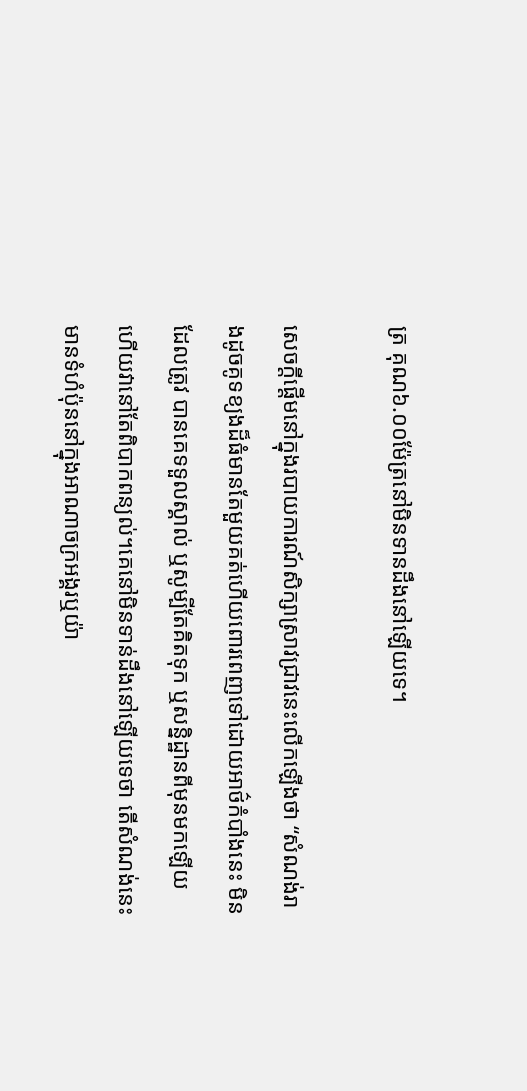ត្រ គុណ៦.០០ម៉ែត្រនៅមិនទានដឹងនៅឡើយទេ។

សេចក្តីផ្តើមនៅក្នុងរបាយការណ៍សិក្សាស្រាវជ្រាវនេះលើកឡើងថា “សំណង់រាងដូចគូទខ្យងដ៏ធំមានតែមួយគត់ហើយពោរពេញទៅដោយអាថ៌កំបាំងនេះ មិនដែលត្រូវ បានគេទទួលស្គាល់ ឬសូម្បីតែគិតទុក ឬសន្និដ្ឋានពីមុនមកឡើយ ហើយវានៅតែពិបាកពន្យល់។គេនៅមិនទាន់ដឹងនៅឡើយទេថា តើសំណង់នេះមានទំហំប៉ុននៅក្នុងអាណាចក្រអង្គរឬយ៉ា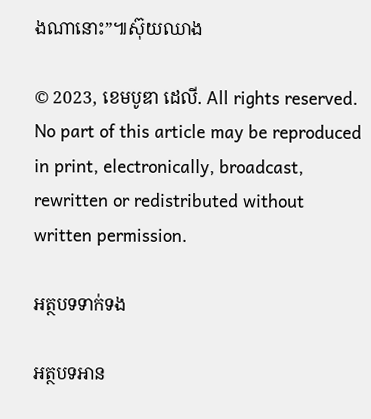ងណានោះ”៕ស៊ុយឈាង

© 2023, ខេមបូឌា ដេលី. All rights reserved. No part of this article may be reproduced in print, electronically, broadcast, rewritten or redistributed without written permission.

អត្ថបទទាក់ទង

អត្ថបទអាន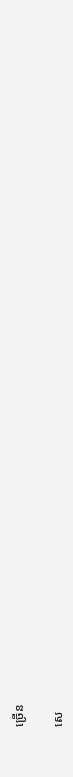ច្រើន

សេ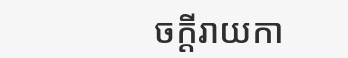ចក្ដីរាយកា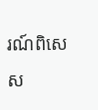រណ៍ពិសេស